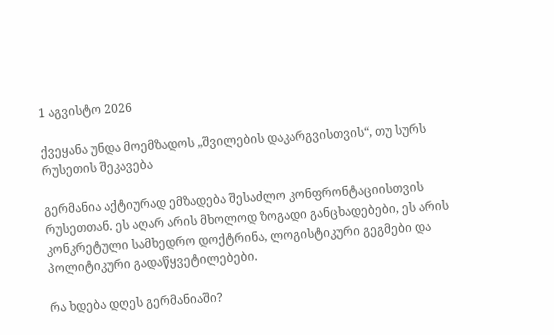1 აგვისტო 2026

ქვეყანა უნდა მოემზადოს „შვილების დაკარგვისთვის“, თუ სურს რუსეთის შეკავება

გერმანია აქტიურად ემზადება შესაძლო კონფრონტაციისთვის რუსეთთან. ეს აღარ არის მხოლოდ ზოგადი განცხადებები, ეს არის კონკრეტული სამხედრო დოქტრინა, ლოგისტიკური გეგმები და პოლიტიკური გადაწყვეტილებები.

რა ხდება დღეს გერმანიაში?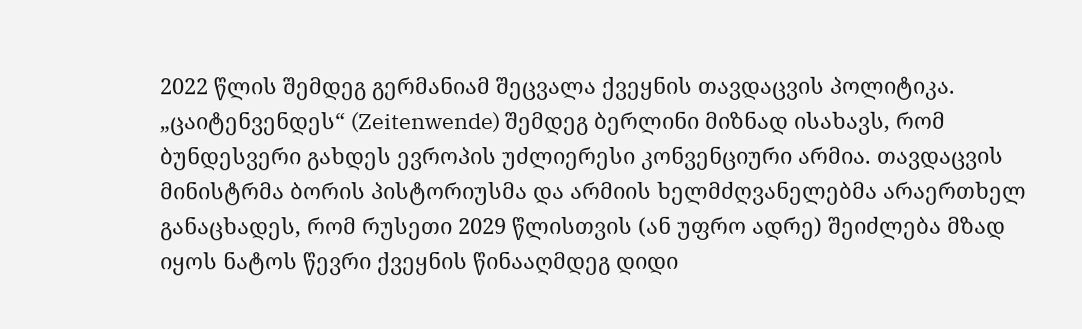2022 წლის შემდეგ გერმანიამ შეცვალა ქვეყნის თავდაცვის პოლიტიკა. „ცაიტენვენდეს“ (Zeitenwende) შემდეგ ბერლინი მიზნად ისახავს, რომ ბუნდესვერი გახდეს ევროპის უძლიერესი კონვენციური არმია. თავდაცვის მინისტრმა ბორის პისტორიუსმა და არმიის ხელმძღვანელებმა არაერთხელ განაცხადეს, რომ რუსეთი 2029 წლისთვის (ან უფრო ადრე) შეიძლება მზად იყოს ნატოს წევრი ქვეყნის წინააღმდეგ დიდი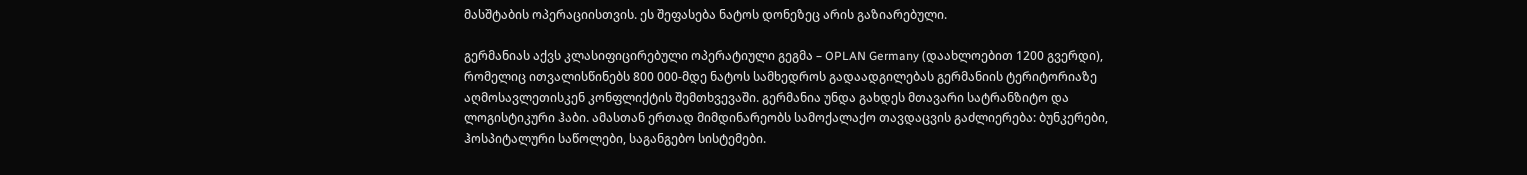მასშტაბის ოპერაციისთვის. ეს შეფასება ნატოს დონეზეც არის გაზიარებული.

გერმანიას აქვს კლასიფიცირებული ოპერატიული გეგმა – OPLAN Germany (დაახლოებით 1200 გვერდი), რომელიც ითვალისწინებს 800 000-მდე ნატოს სამხედროს გადაადგილებას გერმანიის ტერიტორიაზე აღმოსავლეთისკენ კონფლიქტის შემთხვევაში. გერმანია უნდა გახდეს მთავარი სატრანზიტო და ლოგისტიკური ჰაბი. ამასთან ერთად მიმდინარეობს სამოქალაქო თავდაცვის გაძლიერება: ბუნკერები, ჰოსპიტალური საწოლები, საგანგებო სისტემები.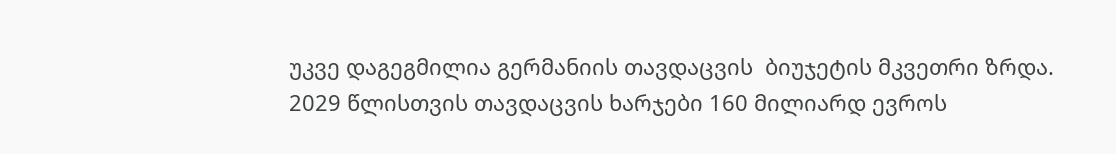უკვე დაგეგმილია გერმანიის თავდაცვის  ბიუჯეტის მკვეთრი ზრდა. 2029 წლისთვის თავდაცვის ხარჯები 160 მილიარდ ევროს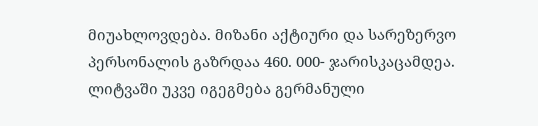მიუახლოვდება. მიზანი აქტიური და სარეზერვო პერსონალის გაზრდაა 460. 000- ჯარისკაცამდეა. ლიტვაში უკვე იგეგმება გერმანული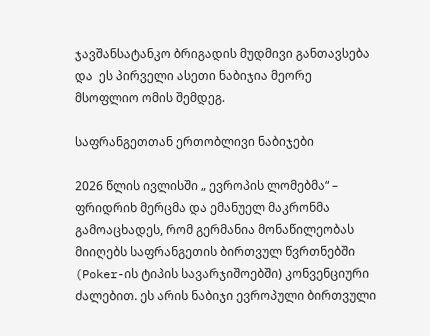ჯავშანსატანკო ბრიგადის მუდმივი განთავსება და  ეს პირველი ასეთი ნაბიჯია მეორე მსოფლიო ომის შემდეგ.

საფრანგეთთან ერთობლივი ნაბიჯები

2026 წლის ივლისში „ ევროპის ლომებმა“ – ფრიდრიხ მერცმა და ემანუელ მაკრონმა გამოაცხადეს, რომ გერმანია მონაწილეობას მიიღებს საფრანგეთის ბირთვულ წვრთნებში (Poker-ის ტიპის სავარჯიშოებში) კონვენციური ძალებით. ეს არის ნაბიჯი ევროპული ბირთვული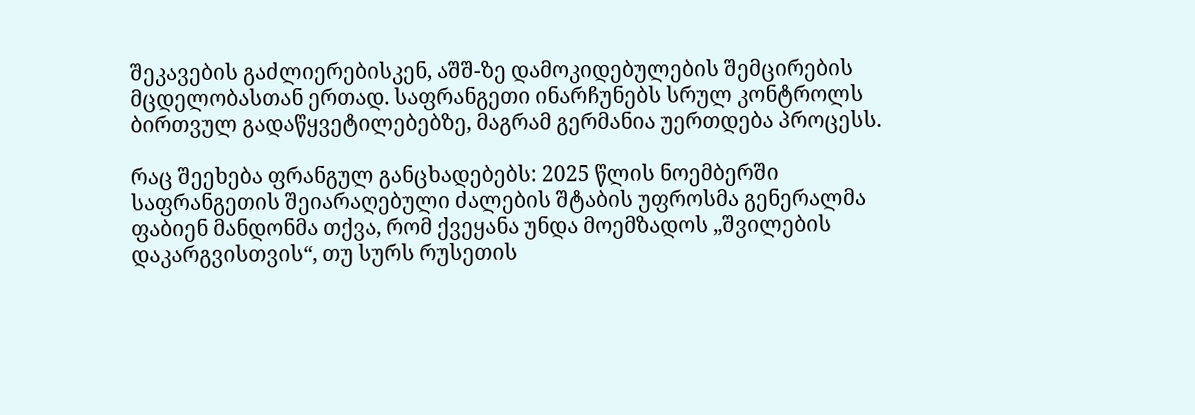შეკავების გაძლიერებისკენ, აშშ-ზე დამოკიდებულების შემცირების მცდელობასთან ერთად. საფრანგეთი ინარჩუნებს სრულ კონტროლს ბირთვულ გადაწყვეტილებებზე, მაგრამ გერმანია უერთდება პროცესს.

რაც შეეხება ფრანგულ განცხადებებს: 2025 წლის ნოემბერში საფრანგეთის შეიარაღებული ძალების შტაბის უფროსმა გენერალმა ფაბიენ მანდონმა თქვა, რომ ქვეყანა უნდა მოემზადოს „შვილების დაკარგვისთვის“, თუ სურს რუსეთის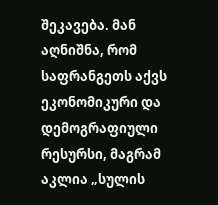შეკავება. მან აღნიშნა, რომ საფრანგეთს აქვს ეკონომიკური და დემოგრაფიული რესურსი, მაგრამ აკლია „სულის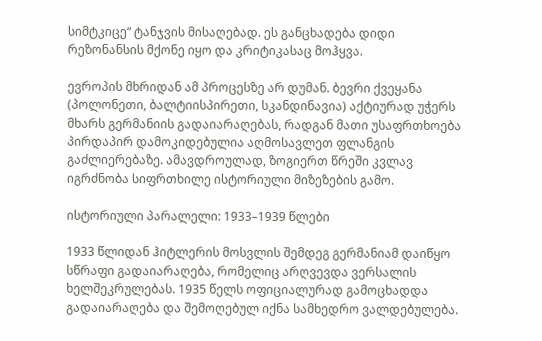სიმტკიცე“ ტანჯვის მისაღებად. ეს განცხადება დიდი რეზონანსის მქონე იყო და კრიტიკასაც მოჰყვა.

ევროპის მხრიდან ამ პროცესზე არ დუმან. ბევრი ქვეყანა (პოლონეთი, ბალტიისპირეთი, სკანდინავია) აქტიურად უჭერს მხარს გერმანიის გადაიარაღებას, რადგან მათი უსაფრთხოება პირდაპირ დამოკიდებულია აღმოსავლეთ ფლანგის გაძლიერებაზე. ამავდროულად, ზოგიერთ წრეში კვლავ იგრძნობა სიფრთხილე ისტორიული მიზეზების გამო.

ისტორიული პარალელი: 1933–1939 წლები

1933 წლიდან ჰიტლერის მოსვლის შემდეგ გერმანიამ დაიწყო სწრაფი გადაიარაღება, რომელიც არღვევდა ვერსალის ხელშეკრულებას. 1935 წელს ოფიციალურად გამოცხადდა გადაიარაღება და შემოღებულ იქნა სამხედრო ვალდებულება.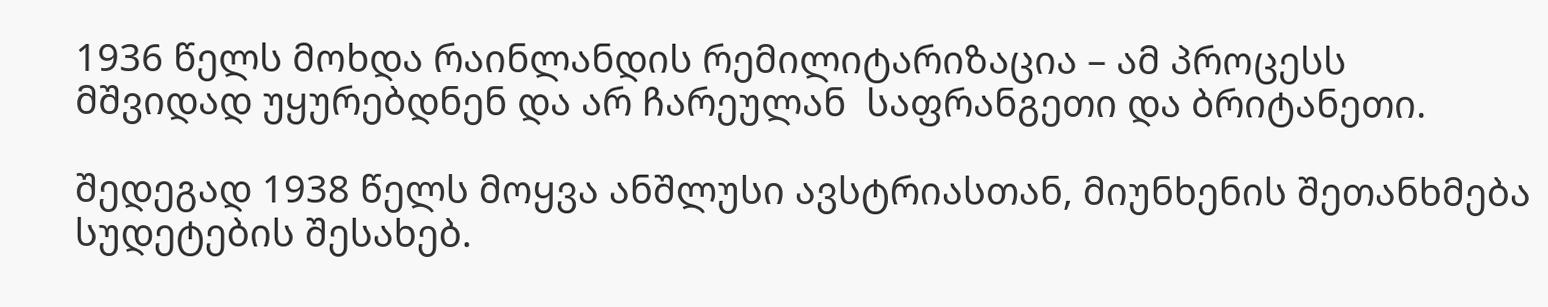1936 წელს მოხდა რაინლანდის რემილიტარიზაცია – ამ პროცესს მშვიდად უყურებდნენ და არ ჩარეულან  საფრანგეთი და ბრიტანეთი.

შედეგად 1938 წელს მოყვა ანშლუსი ავსტრიასთან, მიუნხენის შეთანხმება სუდეტების შესახებ.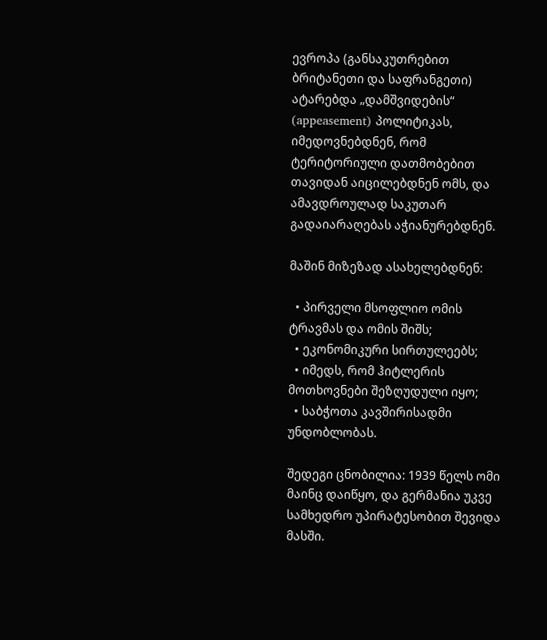ევროპა (განსაკუთრებით ბრიტანეთი და საფრანგეთი) ატარებდა „დამშვიდების“  (appeasement) პოლიტიკას,  იმედოვნებდნენ, რომ ტერიტორიული დათმობებით თავიდან აიცილებდნენ ომს, და ამავდროულად საკუთარ გადაიარაღებას აჭიანურებდნენ.

მაშინ მიზეზად ასახელებდნენ:

  • პირველი მსოფლიო ომის ტრავმას და ომის შიშს;
  • ეკონომიკური სირთულეებს;
  • იმედს, რომ ჰიტლერის მოთხოვნები შეზღუდული იყო;
  • საბჭოთა კავშირისადმი უნდობლობას.

შედეგი ცნობილია: 1939 წელს ომი მაინც დაიწყო, და გერმანია უკვე სამხედრო უპირატესობით შევიდა მასში.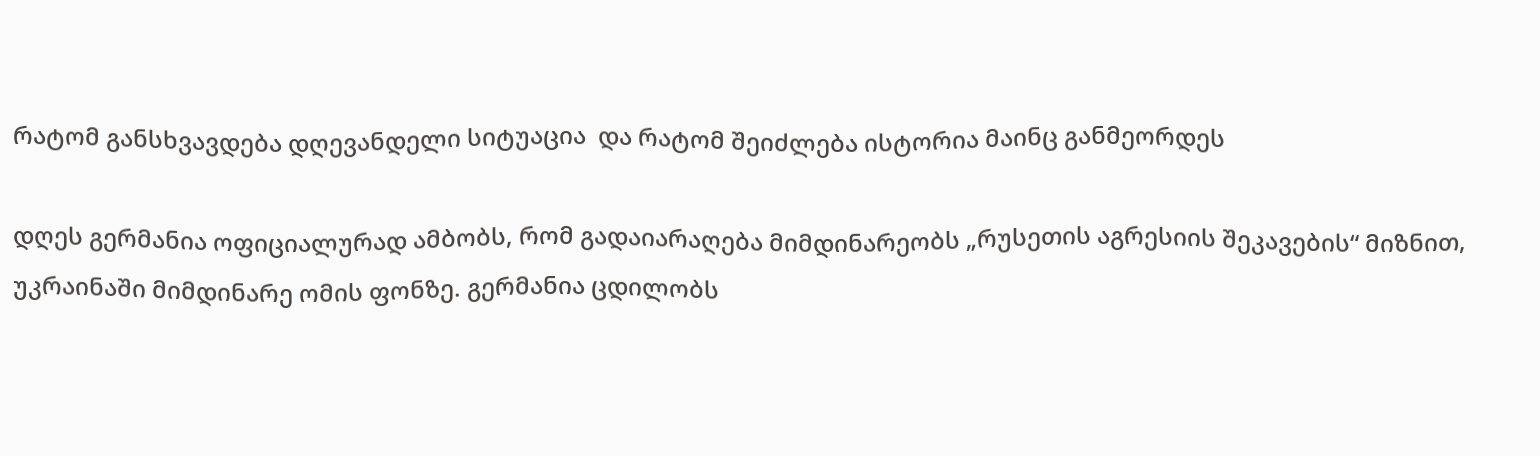რატომ განსხვავდება დღევანდელი სიტუაცია  და რატომ შეიძლება ისტორია მაინც განმეორდეს

დღეს გერმანია ოფიციალურად ამბობს, რომ გადაიარაღება მიმდინარეობს „რუსეთის აგრესიის შეკავების“ მიზნით, უკრაინაში მიმდინარე ომის ფონზე. გერმანია ცდილობს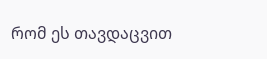რომ ეს თავდაცვით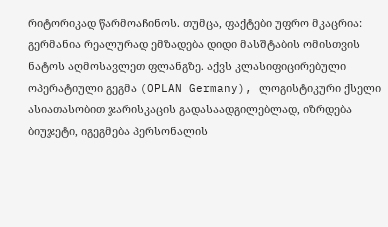რიტორიკად წარმოაჩინოს. თუმცა, ფაქტები უფრო მკაცრია: გერმანია რეალურად ემზადება დიდი მასშტაბის ომისთვის ნატოს აღმოსავლეთ ფლანგზე. აქვს კლასიფიცირებული ოპერატიული გეგმა (OPLAN Germany), ლოგისტიკური ქსელი ასიათასობით ჯარისკაცის გადასაადგილებლად, იზრდება ბიუჯეტი, იგეგმება პერსონალის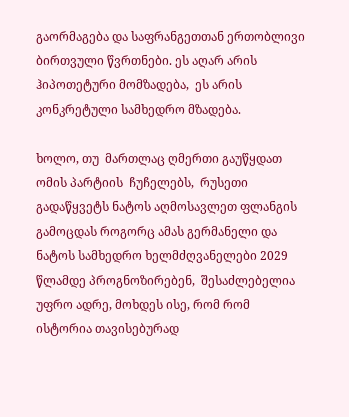გაორმაგება და საფრანგეთთან ერთობლივი ბირთვული წვრთნები. ეს აღარ არის ჰიპოთეტური მომზადება,  ეს არის კონკრეტული სამხედრო მზადება.

ხოლო, თუ  მართლაც ღმერთი გაუწყდათ ომის პარტიის  ჩუჩელებს,  რუსეთი გადაწყვეტს ნატოს აღმოსავლეთ ფლანგის გამოცდას როგორც ამას გერმანელი და ნატოს სამხედრო ხელმძღვანელები 2029 წლამდე პროგნოზირებენ,  შესაძლებელია  უფრო ადრე, მოხდეს ისე, რომ რომ ისტორია თავისებურად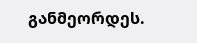განმეორდეს.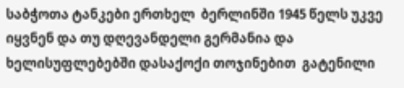საბჭოთა ტანკები ერთხელ  ბერლინში 1945 წელს უკვე იყვნენ და თუ დღევანდელი გერმანია და ხელისუფლებებში დასაქოქი თოჯინებით  გატენილი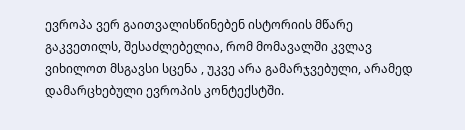ევროპა ვერ გაითვალისწინებენ ისტორიის მწარე გაკვეთილს, შესაძლებელია, რომ მომავალში კვლავ ვიხილოთ მსგავსი სცენა , უკვე არა გამარჯვებული, არამედ დამარცხებული ევროპის კონტექსტში.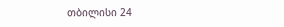თბილისი 24